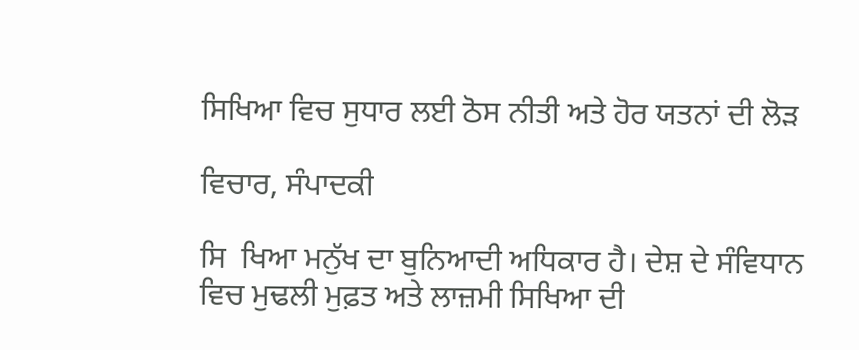ਸਿਖਿਆ ਵਿਚ ਸੁਧਾਰ ਲਈ ਠੋਸ ਨੀਤੀ ਅਤੇ ਹੋਰ ਯਤਨਾਂ ਦੀ ਲੋੜ

ਵਿਚਾਰ, ਸੰਪਾਦਕੀ

ਸਿ  ਖਿਆ ਮਨੁੱਖ ਦਾ ਬੁਨਿਆਦੀ ਅਧਿਕਾਰ ਹੈ। ਦੇਸ਼ ਦੇ ਸੰਵਿਧਾਨ ਵਿਚ ਮੁਢਲੀ ਮੁਫ਼ਤ ਅਤੇ ਲਾਜ਼ਮੀ ਸਿਖਿਆ ਦੀ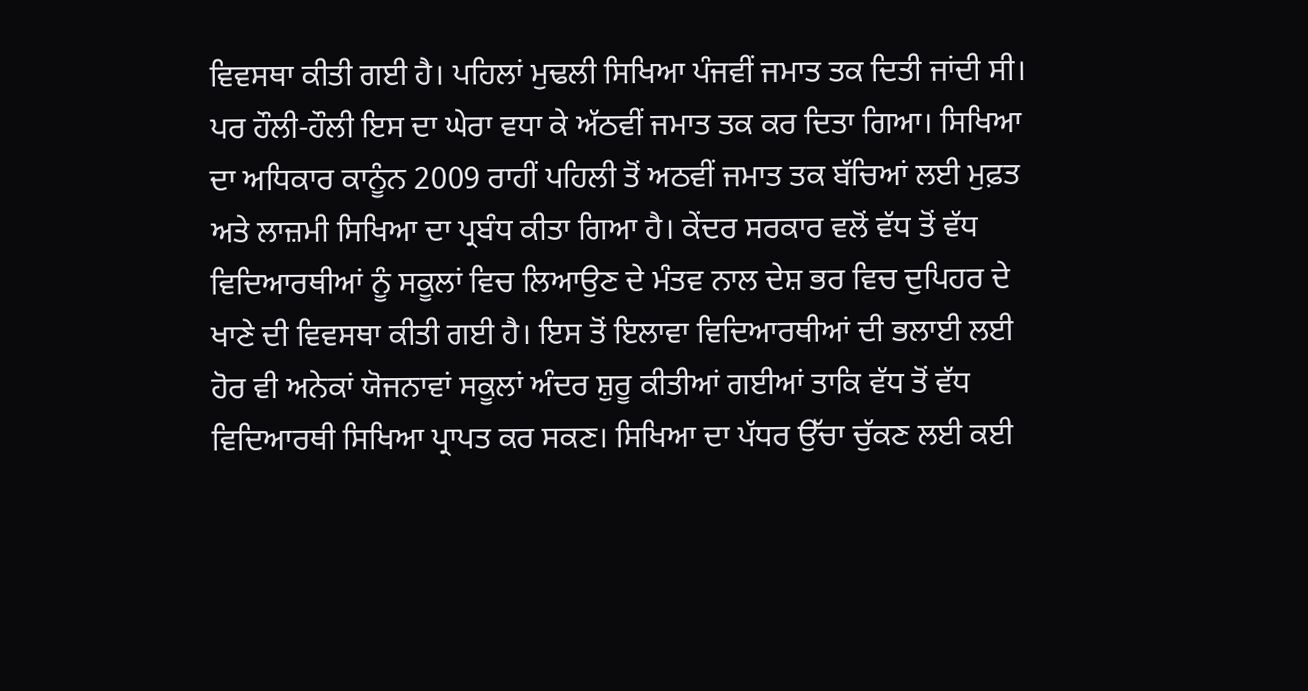ਵਿਵਸਥਾ ਕੀਤੀ ਗਈ ਹੈ। ਪਹਿਲਾਂ ਮੁਢਲੀ ਸਿਖਿਆ ਪੰਜਵੀਂ ਜਮਾਤ ਤਕ ਦਿਤੀ ਜਾਂਦੀ ਸੀ। ਪਰ ਹੌਲੀ-ਹੌਲੀ ਇਸ ਦਾ ਘੇਰਾ ਵਧਾ ਕੇ ਅੱਠਵੀਂ ਜਮਾਤ ਤਕ ਕਰ ਦਿਤਾ ਗਿਆ। ਸਿਖਿਆ ਦਾ ਅਧਿਕਾਰ ਕਾਨੂੰਨ 2009 ਰਾਹੀਂ ਪਹਿਲੀ ਤੋਂ ਅਠਵੀਂ ਜਮਾਤ ਤਕ ਬੱਚਿਆਂ ਲਈ ਮੁਫ਼ਤ ਅਤੇ ਲਾਜ਼ਮੀ ਸਿਖਿਆ ਦਾ ਪ੍ਰਬੰਧ ਕੀਤਾ ਗਿਆ ਹੈ। ਕੇਂਦਰ ਸਰਕਾਰ ਵਲੋਂ ਵੱਧ ਤੋਂ ਵੱਧ ਵਿਦਿਆਰਥੀਆਂ ਨੂੰ ਸਕੂਲਾਂ ਵਿਚ ਲਿਆਉਣ ਦੇ ਮੰਤਵ ਨਾਲ ਦੇਸ਼ ਭਰ ਵਿਚ ਦੁਪਿਹਰ ਦੇ ਖਾਣੇ ਦੀ ਵਿਵਸਥਾ ਕੀਤੀ ਗਈ ਹੈ। ਇਸ ਤੋਂ ਇਲਾਵਾ ਵਿਦਿਆਰਥੀਆਂ ਦੀ ਭਲਾਈ ਲਈ ਹੋਰ ਵੀ ਅਨੇਕਾਂ ਯੋਜਨਾਵਾਂ ਸਕੂਲਾਂ ਅੰਦਰ ਸ਼ੁਰੂ ਕੀਤੀਆਂ ਗਈਆਂ ਤਾਕਿ ਵੱਧ ਤੋਂ ਵੱਧ ਵਿਦਿਆਰਥੀ ਸਿਖਿਆ ਪ੍ਰਾਪਤ ਕਰ ਸਕਣ। ਸਿਖਿਆ ਦਾ ਪੱਧਰ ਉੱਚਾ ਚੁੱਕਣ ਲਈ ਕਈ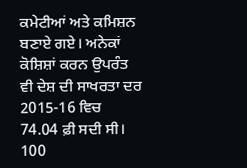ਕਮੇਟੀਆਂ ਅਤੇ ਕਮਿਸ਼ਨ ਬਣਾਏ ਗਏ। ਅਨੇਕਾਂ ਕੋਸ਼ਿਸ਼ਾਂ ਕਰਨ ਉਪਰੰਤ ਵੀ ਦੇਸ਼ ਦੀ ਸਾਖਰਤਾ ਦਰ 2015-16 ਵਿਚ 74.04 ਫ਼ੀ ਸਦੀ ਸੀ। 100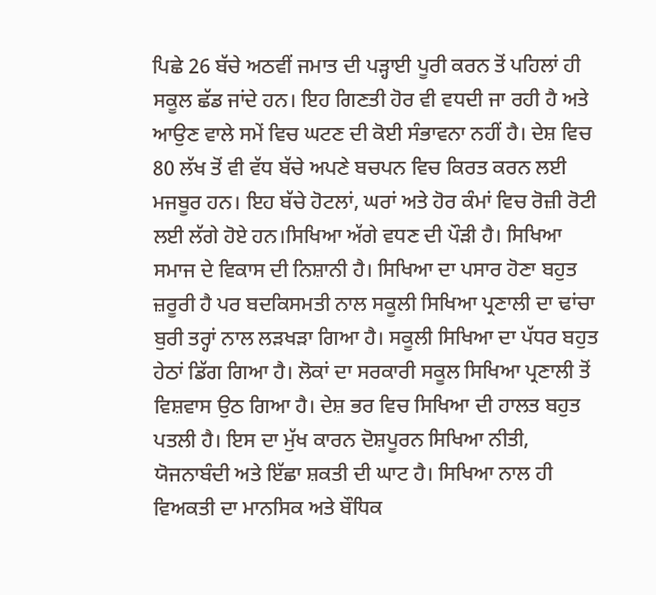ਪਿਛੇ 26 ਬੱਚੇ ਅਠਵੀਂ ਜਮਾਤ ਦੀ ਪੜ੍ਹਾਈ ਪੂਰੀ ਕਰਨ ਤੋਂ ਪਹਿਲਾਂ ਹੀ ਸਕੂਲ ਛੱਡ ਜਾਂਦੇ ਹਨ। ਇਹ ਗਿਣਤੀ ਹੋਰ ਵੀ ਵਧਦੀ ਜਾ ਰਹੀ ਹੈ ਅਤੇ ਆਉਣ ਵਾਲੇ ਸਮੇਂ ਵਿਚ ਘਟਣ ਦੀ ਕੋਈ ਸੰਭਾਵਨਾ ਨਹੀਂ ਹੈ। ਦੇਸ਼ ਵਿਚ 80 ਲੱਖ ਤੋਂ ਵੀ ਵੱਧ ਬੱਚੇ ਅਪਣੇ ਬਚਪਨ ਵਿਚ ਕਿਰਤ ਕਰਨ ਲਈ ਮਜਬੂਰ ਹਨ। ਇਹ ਬੱਚੇ ਹੋਟਲਾਂ, ਘਰਾਂ ਅਤੇ ਹੋਰ ਕੰਮਾਂ ਵਿਚ ਰੋਜ਼ੀ ਰੋਟੀ ਲਈ ਲੱਗੇ ਹੋਏ ਹਨ।ਸਿਖਿਆ ਅੱਗੇ ਵਧਣ ਦੀ ਪੌੜੀ ਹੈ। ਸਿਖਿਆ ਸਮਾਜ ਦੇ ਵਿਕਾਸ ਦੀ ਨਿਸ਼ਾਨੀ ਹੈ। ਸਿਖਿਆ ਦਾ ਪਸਾਰ ਹੋਣਾ ਬਹੁਤ ਜ਼ਰੂਰੀ ਹੈ ਪਰ ਬਦਕਿਸਮਤੀ ਨਾਲ ਸਕੂਲੀ ਸਿਖਿਆ ਪ੍ਰਣਾਲੀ ਦਾ ਢਾਂਚਾ ਬੁਰੀ ਤਰ੍ਹਾਂ ਨਾਲ ਲੜਖੜਾ ਗਿਆ ਹੈ। ਸਕੂਲੀ ਸਿਖਿਆ ਦਾ ਪੱਧਰ ਬਹੁਤ ਹੇਠਾਂ ਡਿੱਗ ਗਿਆ ਹੈ। ਲੋਕਾਂ ਦਾ ਸਰਕਾਰੀ ਸਕੂਲ ਸਿਖਿਆ ਪ੍ਰਣਾਲੀ ਤੋਂ ਵਿਸ਼ਵਾਸ ਉਠ ਗਿਆ ਹੈ। ਦੇਸ਼ ਭਰ ਵਿਚ ਸਿਖਿਆ ਦੀ ਹਾਲਤ ਬਹੁਤ ਪਤਲੀ ਹੈ। ਇਸ ਦਾ ਮੁੱਖ ਕਾਰਨ ਦੋਸ਼ਪੂਰਨ ਸਿਖਿਆ ਨੀਤੀ, ਯੋਜਨਾਬੰਦੀ ਅਤੇ ਇੱਛਾ ਸ਼ਕਤੀ ਦੀ ਘਾਟ ਹੈ। ਸਿਖਿਆ ਨਾਲ ਹੀ ਵਿਅਕਤੀ ਦਾ ਮਾਨਸਿਕ ਅਤੇ ਬੌਧਿਕ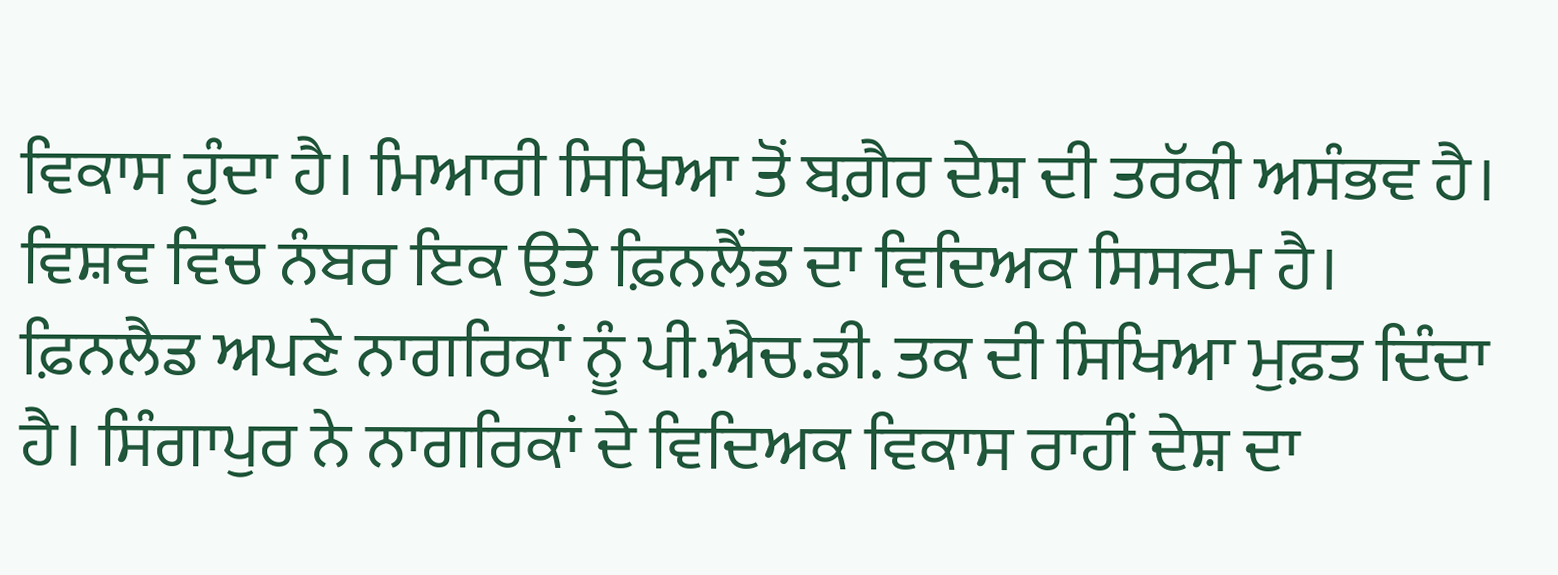ਵਿਕਾਸ ਹੁੰਦਾ ਹੈ। ਮਿਆਰੀ ਸਿਖਿਆ ਤੋਂ ਬਗ਼ੈਰ ਦੇਸ਼ ਦੀ ਤਰੱਕੀ ਅਸੰਭਵ ਹੈ। ਵਿਸ਼ਵ ਵਿਚ ਨੰਬਰ ਇਕ ਉਤੇ ਫ਼ਿਨਲੈਂਡ ਦਾ ਵਿਦਿਅਕ ਸਿਸਟਮ ਹੈ। ਫ਼ਿਨਲੈਡ ਅਪਣੇ ਨਾਗਰਿਕਾਂ ਨੂੰ ਪੀ.ਐਚ.ਡੀ. ਤਕ ਦੀ ਸਿਖਿਆ ਮੁਫ਼ਤ ਦਿੰਦਾ ਹੈ। ਸਿੰਗਾਪੁਰ ਨੇ ਨਾਗਰਿਕਾਂ ਦੇ ਵਿਦਿਅਕ ਵਿਕਾਸ ਰਾਹੀਂ ਦੇਸ਼ ਦਾ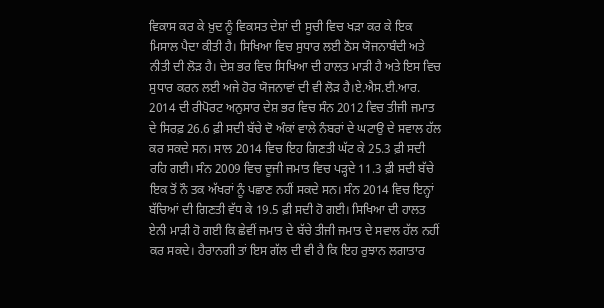ਵਿਕਾਸ ਕਰ ਕੇ ਖ਼ੁਦ ਨੂੰ ਵਿਕਸਤ ਦੇਸ਼ਾਂ ਦੀ ਸੂਚੀ ਵਿਚ ਖੜਾ ਕਰ ਕੇ ਇਕ ਮਿਸਾਲ ਪੈਦਾ ਕੀਤੀ ਹੈ। ਸਿਖਿਆ ਵਿਚ ਸੁਧਾਰ ਲਈ ਠੋਸ ਯੋਜਨਾਬੰਦੀ ਅਤੇ ਨੀਤੀ ਦੀ ਲੋੜ ਹੈ। ਦੇਸ਼ ਭਰ ਵਿਚ ਸਿਖਿਆ ਦੀ ਹਾਲਤ ਮਾੜੀ ਹੈ ਅਤੇ ਇਸ ਵਿਚ ਸੁਧਾਰ ਕਰਨ ਲਈ ਅਜੇ ਹੋਰ ਯੋਜਨਾਵਾਂ ਦੀ ਵੀ ਲੋੜ ਹੈ।ਏ.ਐਸ.ਈ.ਆਰ. 2014 ਦੀ ਰੀਪੋਰਟ ਅਨੁਸਾਰ ਦੇਸ਼ ਭਰ ਵਿਚ ਸੰਨ 2012 ਵਿਚ ਤੀਜੀ ਜਮਾਤ ਦੇ ਸਿਰਫ਼ 26.6 ਫ਼ੀ ਸਦੀ ਬੱਚੇ ਦੋ ਅੰਕਾਂ ਵਾਲੇ ਨੰਬਰਾਂ ਦੇ ਘਟਾਉ ਦੇ ਸਵਾਲ ਹੱਲ ਕਰ ਸਕਦੇ ਸਨ। ਸਾਲ 2014 ਵਿਚ ਇਹ ਗਿਣਤੀ ਘੱਟ ਕੇ 25.3 ਫ਼ੀ ਸਦੀ ਰਹਿ ਗਈ। ਸੰਨ 2009 ਵਿਚ ਦੂਜੀ ਜਮਾਤ ਵਿਚ ਪੜ੍ਹਦੇ 11.3 ਫ਼ੀ ਸਦੀ ਬੱਚੇ ਇਕ ਤੋਂ ਨੌ ਤਕ ਅੱਖਰਾਂ ਨੂੰ ਪਛਾਣ ਨਹੀਂ ਸਕਦੇ ਸਨ। ਸੰਨ 2014 ਵਿਚ ਇਨ੍ਹਾਂ ਬੱਚਿਆਂ ਦੀ ਗਿਣਤੀ ਵੱਧ ਕੇ 19.5 ਫ਼ੀ ਸਦੀ ਹੋ ਗਈ। ਸਿਖਿਆ ਦੀ ਹਾਲਤ ਏਨੀ ਮਾੜੀ ਹੋ ਗਈ ਕਿ ਛੇਵੀਂ ਜਮਾਤ ਦੇ ਬੱਚੇ ਤੀਜੀ ਜਮਾਤ ਦੇ ਸਵਾਲ ਹੱਲ ਨਹੀਂ ਕਰ ਸਕਦੇ। ਹੈਰਾਨਗੀ ਤਾਂ ਇਸ ਗੱਲ ਦੀ ਵੀ ਹੈ ਕਿ ਇਹ ਰੁਝਾਨ ਲਗਾਤਾਰ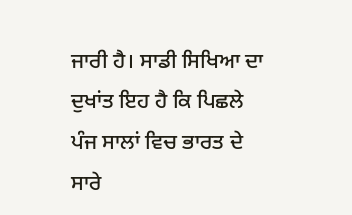ਜਾਰੀ ਹੈ। ਸਾਡੀ ਸਿਖਿਆ ਦਾ ਦੁਖਾਂਤ ਇਹ ਹੈ ਕਿ ਪਿਛਲੇ ਪੰਜ ਸਾਲਾਂ ਵਿਚ ਭਾਰਤ ਦੇ ਸਾਰੇ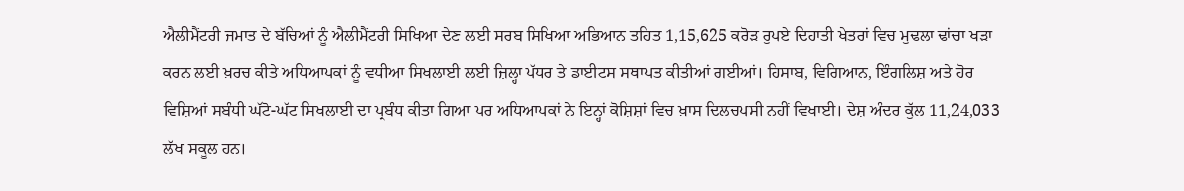ਐਲੀਮੈਂਟਰੀ ਜਮਾਤ ਦੇ ਬੱਚਿਆਂ ਨੂੰ ਐਲੀਮੈਂਟਰੀ ਸਿਖਿਆ ਦੇਣ ਲਈ ਸਰਬ ਸਿਖਿਆ ਅਭਿਆਨ ਤਹਿਤ 1,15,625 ਕਰੋੜ ਰੁਪਏ ਦਿਹਾਤੀ ਖੇਤਰਾਂ ਵਿਚ ਮੁਢਲਾ ਢਾਂਚਾ ਖੜਾ ਕਰਨ ਲਈ ਖ਼ਰਚ ਕੀਤੇ ਅਧਿਆਪਕਾਂ ਨੂੰ ਵਧੀਆ ਸਿਖਲਾਈ ਲਈ ਜ਼ਿਲ੍ਹਾ ਪੱਧਰ ਤੇ ਡਾਈਟਸ ਸਥਾਪਤ ਕੀਤੀਆਂ ਗਈਆਂ। ਹਿਸਾਬ, ਵਿਗਿਆਨ, ਇੰਗਲਿਸ਼ ਅਤੇ ਹੋਰ ਵਿਸ਼ਿਆਂ ਸਬੰਧੀ ਘੱਟੋ-ਘੱਟ ਸਿਖਲਾਈ ਦਾ ਪ੍ਰਬੰਧ ਕੀਤਾ ਗਿਆ ਪਰ ਅਧਿਆਪਕਾਂ ਨੇ ਇਨ੍ਹਾਂ ਕੋਸ਼ਿਸ਼ਾਂ ਵਿਚ ਖ਼ਾਸ ਦਿਲਚਪਸੀ ਨਹੀਂ ਵਿਖਾਈ। ਦੇਸ਼ ਅੰਦਰ ਕੁੱਲ 11,24,033 ਲੱਖ ਸਕੂਲ ਹਨ।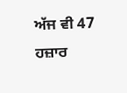ਅੱਜ ਵੀ 47 ਹਜ਼ਾਰ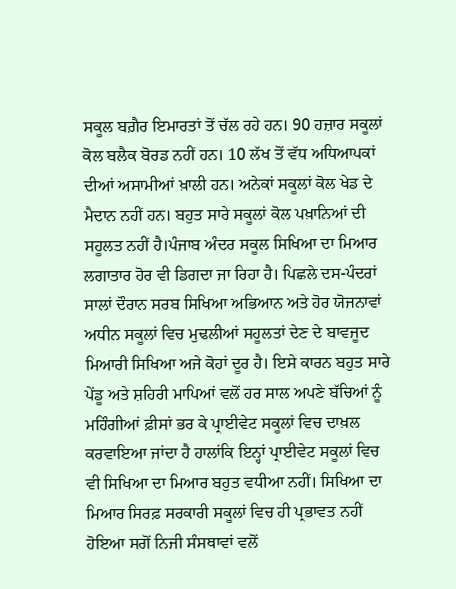ਸਕੂਲ ਬਗ਼ੈਰ ਇਮਾਰਤਾਂ ਤੋਂ ਚੱਲ ਰਹੇ ਹਨ। 90 ਹਜ਼ਾਰ ਸਕੂਲਾਂ ਕੋਲ ਬਲੈਕ ਬੋਰਡ ਨਹੀਂ ਹਨ। 10 ਲੱਖ ਤੋਂ ਵੱਧ ਅਧਿਆਪਕਾਂ ਦੀਆਂ ਅਸਾਮੀਆਂ ਖ਼ਾਲੀ ਹਨ। ਅਨੇਕਾਂ ਸਕੂਲਾਂ ਕੋਲ ਖੇਡ ਦੇ ਮੈਦਾਨ ਨਹੀਂ ਹਨ। ਬਹੁਤ ਸਾਰੇ ਸਕੂਲਾਂ ਕੋਲ ਪਖ਼ਾਨਿਆਂ ਦੀ ਸਹੂਲਤ ਨਹੀਂ ਹੈ।ਪੰਜਾਬ ਅੰਦਰ ਸਕੂਲ ਸਿਖਿਆ ਦਾ ਮਿਆਰ ਲਗਾਤਾਰ ਹੋਰ ਵੀ ਡਿਗਦਾ ਜਾ ਰਿਹਾ ਹੈ। ਪਿਛਲੇ ਦਸ-ਪੰਦਰਾਂ ਸਾਲਾਂ ਦੌਰਾਨ ਸਰਬ ਸਿਖਿਆ ਅਭਿਆਨ ਅਤੇ ਹੋਰ ਯੋਜਨਾਵਾਂ ਅਧੀਨ ਸਕੂਲਾਂ ਵਿਚ ਮੁਢਲੀਆਂ ਸਹੂਲਤਾਂ ਦੇਣ ਦੇ ਬਾਵਜੂਦ ਮਿਆਰੀ ਸਿਖਿਆ ਅਜੇ ਕੋਹਾਂ ਦੂਰ ਹੈ। ਇਸੇ ਕਾਰਨ ਬਹੁਤ ਸਾਰੇ ਪੇਂਡੂ ਅਤੇ ਸ਼ਹਿਰੀ ਮਾਪਿਆਂ ਵਲੋਂ ਹਰ ਸਾਲ ਅਪਣੇ ਬੱਚਿਆਂ ਨੂੰ ਮਹਿੰਗੀਆਂ ਫ਼ੀਸਾਂ ਭਰ ਕੇ ਪ੍ਰਾਈਵੇਟ ਸਕੂਲਾਂ ਵਿਚ ਦਾਖ਼ਲ ਕਰਵਾਇਆ ਜਾਂਦਾ ਹੈ ਹਾਲਾਂਕਿ ਇਨ੍ਹਾਂ ਪ੍ਰਾਈਵੇਟ ਸਕੂਲਾਂ ਵਿਚ ਵੀ ਸਿਖਿਆ ਦਾ ਮਿਆਰ ਬਹੁਤ ਵਧੀਆ ਨਹੀਂ। ਸਿਖਿਆ ਦਾ ਮਿਆਰ ਸਿਰਫ਼ ਸਰਕਾਰੀ ਸਕੂਲਾਂ ਵਿਚ ਹੀ ਪ੍ਰਭਾਵਤ ਨਹੀਂ ਹੋਇਆ ਸਗੋਂ ਨਿਜੀ ਸੰਸਥਾਵਾਂ ਵਲੋਂ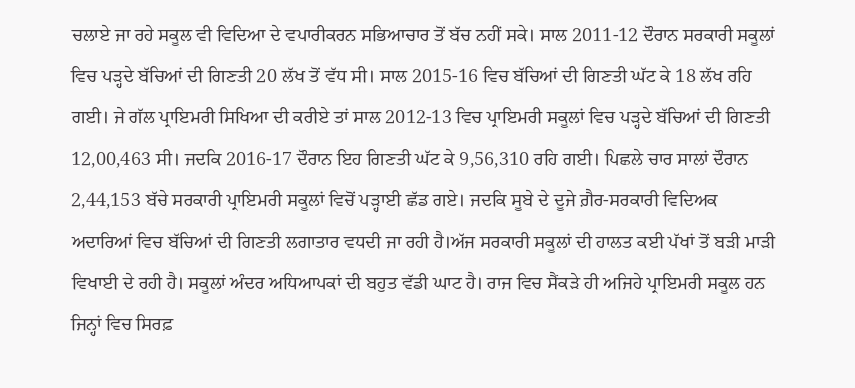ਚਲਾਏ ਜਾ ਰਹੇ ਸਕੂਲ ਵੀ ਵਿਦਿਆ ਦੇ ਵਪਾਰੀਕਰਨ ਸਭਿਆਚਾਰ ਤੋਂ ਬੱਚ ਨਹੀਂ ਸਕੇ। ਸਾਲ 2011-12 ਦੌਰਾਨ ਸਰਕਾਰੀ ਸਕੂਲਾਂ ਵਿਚ ਪੜ੍ਹਦੇ ਬੱਚਿਆਂ ਦੀ ਗਿਣਤੀ 20 ਲੱਖ ਤੋਂ ਵੱਧ ਸੀ। ਸਾਲ 2015-16 ਵਿਚ ਬੱਚਿਆਂ ਦੀ ਗਿਣਤੀ ਘੱਟ ਕੇ 18 ਲੱਖ ਰਹਿ ਗਈ। ਜੇ ਗੱਲ ਪ੍ਰਾਇਮਰੀ ਸਿਖਿਆ ਦੀ ਕਰੀਏ ਤਾਂ ਸਾਲ 2012-13 ਵਿਚ ਪ੍ਰਾਇਮਰੀ ਸਕੂਲਾਂ ਵਿਚ ਪੜ੍ਹਦੇ ਬੱਚਿਆਂ ਦੀ ਗਿਣਤੀ 12,00,463 ਸੀ। ਜਦਕਿ 2016-17 ਦੌਰਾਨ ਇਹ ਗਿਣਤੀ ਘੱਟ ਕੇ 9,56,310 ਰਹਿ ਗਈ। ਪਿਛਲੇ ਚਾਰ ਸਾਲਾਂ ਦੌਰਾਨ 2,44,153 ਬੱਚੇ ਸਰਕਾਰੀ ਪ੍ਰਾਇਮਰੀ ਸਕੂਲਾਂ ਵਿਚੋਂ ਪੜ੍ਹਾਈ ਛੱਡ ਗਏ। ਜਦਕਿ ਸੂਬੇ ਦੇ ਦੂਜੇ ਗ਼ੈਰ-ਸਰਕਾਰੀ ਵਿਦਿਅਕ ਅਦਾਰਿਆਂ ਵਿਚ ਬੱਚਿਆਂ ਦੀ ਗਿਣਤੀ ਲਗਾਤਾਰ ਵਧਦੀ ਜਾ ਰਹੀ ਹੈ।ਅੱਜ ਸਰਕਾਰੀ ਸਕੂਲਾਂ ਦੀ ਹਾਲਤ ਕਈ ਪੱਖਾਂ ਤੋਂ ਬੜੀ ਮਾੜੀ ਵਿਖਾਈ ਦੇ ਰਹੀ ਹੈ। ਸਕੂਲਾਂ ਅੰਦਰ ਅਧਿਆਪਕਾਂ ਦੀ ਬਹੁਤ ਵੱਡੀ ਘਾਟ ਹੈ। ਰਾਜ ਵਿਚ ਸੈਂਕੜੇ ਹੀ ਅਜਿਹੇ ਪ੍ਰਾਇਮਰੀ ਸਕੂਲ ਹਨ ਜਿਨ੍ਹਾਂ ਵਿਚ ਸਿਰਫ਼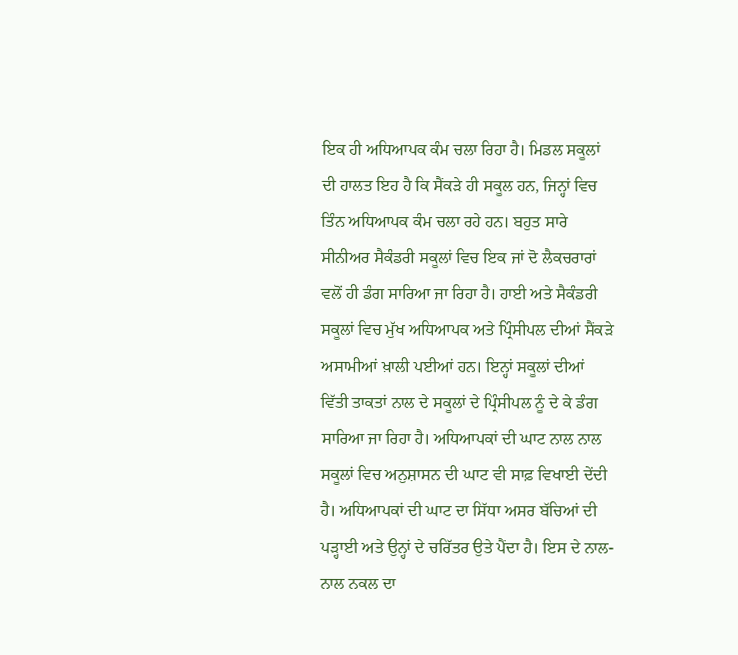ਇਕ ਹੀ ਅਧਿਆਪਕ ਕੰਮ ਚਲਾ ਰਿਹਾ ਹੈ। ਮਿਡਲ ਸਕੂਲਾਂ ਦੀ ਹਾਲਤ ਇਹ ਹੈ ਕਿ ਸੈਂਕੜੇ ਹੀ ਸਕੂਲ ਹਨ, ਜਿਨ੍ਹਾਂ ਵਿਚ ਤਿੰਨ ਅਧਿਆਪਕ ਕੰਮ ਚਲਾ ਰਹੇ ਹਨ। ਬਹੁਤ ਸਾਰੇ ਸੀਨੀਅਰ ਸੈਕੰਡਰੀ ਸਕੂਲਾਂ ਵਿਚ ਇਕ ਜਾਂ ਦੋ ਲੈਕਚਰਾਰਾਂ ਵਲੋਂ ਹੀ ਡੰਗ ਸਾਰਿਆ ਜਾ ਰਿਹਾ ਹੈ। ਹਾਈ ਅਤੇ ਸੈਕੰਡਰੀ ਸਕੂਲਾਂ ਵਿਚ ਮੁੱਖ ਅਧਿਆਪਕ ਅਤੇ ਪ੍ਰਿੰਸੀਪਲ ਦੀਆਂ ਸੈਂਕੜੇ ਅਸਾਮੀਆਂ ਖ਼ਾਲੀ ਪਈਆਂ ਹਨ। ਇਨ੍ਹਾਂ ਸਕੂਲਾਂ ਦੀਆਂ ਵਿੱਤੀ ਤਾਕਤਾਂ ਨਾਲ ਦੇ ਸਕੂਲਾਂ ਦੇ ਪ੍ਰਿੰਸੀਪਲ ਨੂੰ ਦੇ ਕੇ ਡੰਗ ਸਾਰਿਆ ਜਾ ਰਿਹਾ ਹੈ। ਅਧਿਆਪਕਾਂ ਦੀ ਘਾਟ ਨਾਲ ਨਾਲ ਸਕੂਲਾਂ ਵਿਚ ਅਨੁਸ਼ਾਸਨ ਦੀ ਘਾਟ ਵੀ ਸਾਫ਼ ਵਿਖਾਈ ਦੇਂਦੀ ਹੈ। ਅਧਿਆਪਕਾਂ ਦੀ ਘਾਟ ਦਾ ਸਿੱਧਾ ਅਸਰ ਬੱਚਿਆਂ ਦੀ ਪੜ੍ਹਾਈ ਅਤੇ ਉਨ੍ਹਾਂ ਦੇ ਚਰਿੱਤਰ ਉਤੇ ਪੈਂਦਾ ਹੈ। ਇਸ ਦੇ ਨਾਲ-ਨਾਲ ਨਕਲ ਦਾ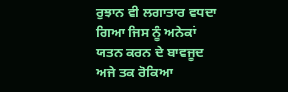ਰੁਝਾਨ ਵੀ ਲਗਾਤਾਰ ਵਧਦਾ ਗਿਆ ਜਿਸ ਨੂੰ ਅਨੇਕਾਂ ਯਤਨ ਕਰਨ ਦੇ ਬਾਵਜੂਦ ਅਜੇ ਤਕ ਰੋਕਿਆ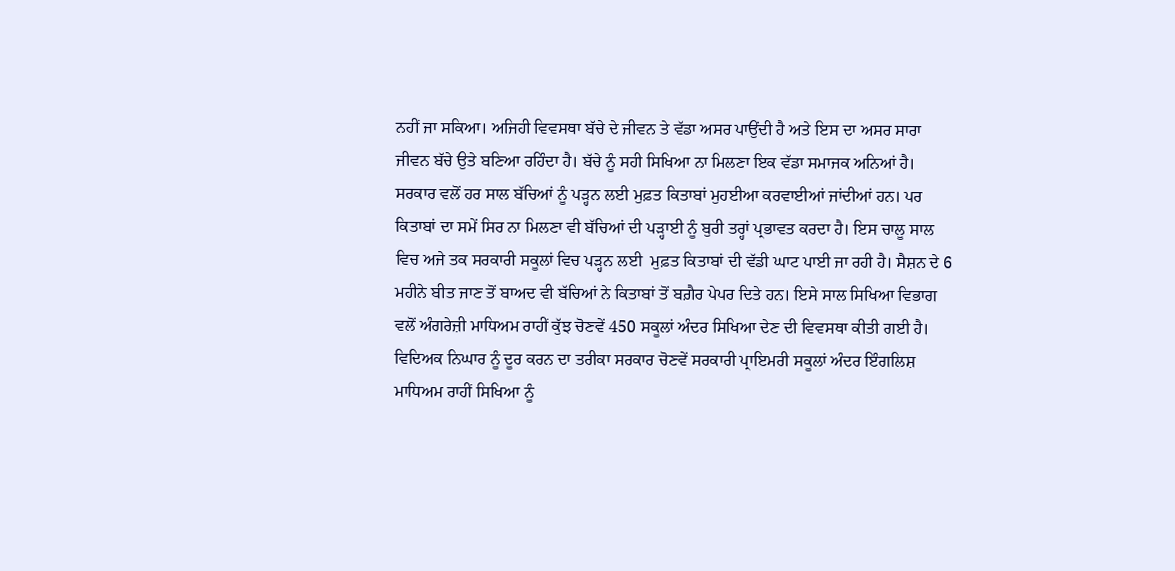ਨਹੀਂ ਜਾ ਸਕਿਆ। ਅਜਿਹੀ ਵਿਵਸਥਾ ਬੱਚੇ ਦੇ ਜੀਵਨ ਤੇ ਵੱਡਾ ਅਸਰ ਪਾਉਂਦੀ ਹੈ ਅਤੇ ਇਸ ਦਾ ਅਸਰ ਸਾਰਾ ਜੀਵਨ ਬੱਚੇ ਉਤੇ ਬਣਿਆ ਰਹਿੰਦਾ ਹੈ। ਬੱਚੇ ਨੂੰ ਸਹੀ ਸਿਖਿਆ ਨਾ ਮਿਲਣਾ ਇਕ ਵੱਡਾ ਸਮਾਜਕ ਅਨਿਆਂ ਹੈ। ਸਰਕਾਰ ਵਲੋਂ ਹਰ ਸਾਲ ਬੱਚਿਆਂ ਨੂੰ ਪੜ੍ਹਨ ਲਈ ਮੁਫ਼ਤ ਕਿਤਾਬਾਂ ਮੁਹਈਆ ਕਰਵਾਈਆਂ ਜਾਂਦੀਆਂ ਹਨ। ਪਰ ਕਿਤਾਬਾਂ ਦਾ ਸਮੇਂ ਸਿਰ ਨਾ ਮਿਲਣਾ ਵੀ ਬੱਚਿਆਂ ਦੀ ਪੜ੍ਹਾਈ ਨੂੰ ਬੁਰੀ ਤਰ੍ਹਾਂ ਪ੍ਰਭਾਵਤ ਕਰਦਾ ਹੈ। ਇਸ ਚਾਲੂ ਸਾਲ ਵਿਚ ਅਜੇ ਤਕ ਸਰਕਾਰੀ ਸਕੂਲਾਂ ਵਿਚ ਪੜ੍ਹਨ ਲਈ  ਮੁਫ਼ਤ ਕਿਤਾਬਾਂ ਦੀ ਵੱਡੀ ਘਾਟ ਪਾਈ ਜਾ ਰਹੀ ਹੈ। ਸੈਸ਼ਨ ਦੇ 6 ਮਹੀਨੇ ਬੀਤ ਜਾਣ ਤੋਂ ਬਾਅਦ ਵੀ ਬੱਚਿਆਂ ਨੇ ਕਿਤਾਬਾਂ ਤੋਂ ਬਗ਼ੈਰ ਪੇਪਰ ਦਿਤੇ ਹਨ। ਇਸੇ ਸਾਲ ਸਿਖਿਆ ਵਿਭਾਗ ਵਲੋਂ ਅੰਗਰੇਜ਼ੀ ਮਾਧਿਅਮ ਰਾਹੀਂ ਕੁੱਝ ਚੋਣਵੇਂ 450 ਸਕੂਲਾਂ ਅੰਦਰ ਸਿਖਿਆ ਦੇਣ ਦੀ ਵਿਵਸਥਾ ਕੀਤੀ ਗਈ ਹੈ। ਵਿਦਿਅਕ ਨਿਘਾਰ ਨੂੰ ਦੂਰ ਕਰਨ ਦਾ ਤਰੀਕਾ ਸਰਕਾਰ ਚੋਣਵੇਂ ਸਰਕਾਰੀ ਪ੍ਰਾਇਮਰੀ ਸਕੂਲਾਂ ਅੰਦਰ ਇੰਗਲਿਸ਼ ਮਾਧਿਅਮ ਰਾਹੀਂ ਸਿਖਿਆ ਨੂੰ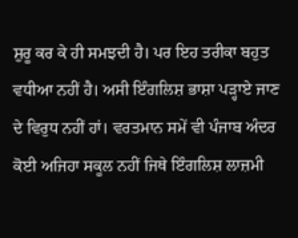ਸ਼ੁਰੂ ਕਰ ਕੇ ਹੀ ਸਮਝਦੀ ਹੈ। ਪਰ ਇਹ ਤਰੀਕਾ ਬਹੁਤ ਵਧੀਆ ਨਹੀਂ ਹੈ। ਅਸੀ ਇੰਗਲਿਸ਼ ਭਾਸ਼ਾ ਪੜ੍ਹਾਏ ਜਾਣ ਦੇ ਵਿਰੁਧ ਨਹੀਂ ਹਾਂ। ਵਰਤਮਾਨ ਸਮੇਂ ਵੀ ਪੰਜਾਬ ਅੰਦਰ ਕੋਈ ਅਜਿਹਾ ਸਕੂਲ ਨਹੀਂ ਜਿਥੇ ਇੰਗਲਿਸ਼ ਲਾਜ਼ਮੀ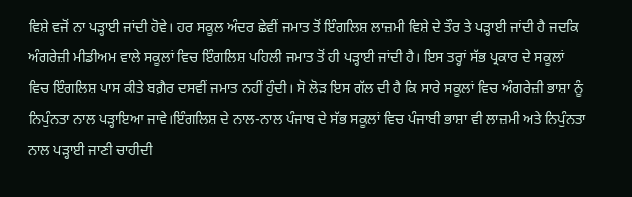ਵਿਸ਼ੇ ਵਜੋਂ ਨਾ ਪੜ੍ਹਾਈ ਜਾਂਦੀ ਹੋਵੇ। ਹਰ ਸਕੂਲ ਅੰਦਰ ਛੇਵੀਂ ਜਮਾਤ ਤੋਂ ਇੰਗਲਿਸ਼ ਲਾਜ਼ਮੀ ਵਿਸ਼ੇ ਦੇ ਤੌਰ ਤੇ ਪੜ੍ਹਾਈ ਜਾਂਦੀ ਹੈ ਜਦਕਿ ਅੰਗਰੇਜ਼ੀ ਮੀਡੀਅਮ ਵਾਲੇ ਸਕੂਲਾਂ ਵਿਚ ਇੰਗਲਿਸ਼ ਪਹਿਲੀ ਜਮਾਤ ਤੋਂ ਹੀ ਪੜ੍ਹਾਈ ਜਾਂਦੀ ਹੈ। ਇਸ ਤਰ੍ਹਾਂ ਸੱਭ ਪ੍ਰਕਾਰ ਦੇ ਸਕੂਲਾਂ ਵਿਚ ਇੰਗਲਿਸ਼ ਪਾਸ ਕੀਤੇ ਬਗ਼ੈਰ ਦਸਵੀਂ ਜਮਾਤ ਨਹੀਂ ਹੁੰਦੀ। ਸੋ ਲੋੜ ਇਸ ਗੱਲ ਦੀ ਹੈ ਕਿ ਸਾਰੇ ਸਕੂਲਾਂ ਵਿਚ ਅੰਗਰੇਜ਼ੀ ਭਾਸ਼ਾ ਨੂੰ ਨਿਪੁੰਨਤਾ ਨਾਲ ਪੜ੍ਹਾਇਆ ਜਾਵੇ।ਇੰਗਲਿਸ਼ ਦੇ ਨਾਲ-ਨਾਲ ਪੰਜਾਬ ਦੇ ਸੱਭ ਸਕੂਲਾਂ ਵਿਚ ਪੰਜਾਬੀ ਭਾਸ਼ਾ ਵੀ ਲਾਜ਼ਮੀ ਅਤੇ ਨਿਪੁੰਨਤਾ ਨਾਲ ਪੜ੍ਹਾਈ ਜਾਣੀ ਚਾਹੀਦੀ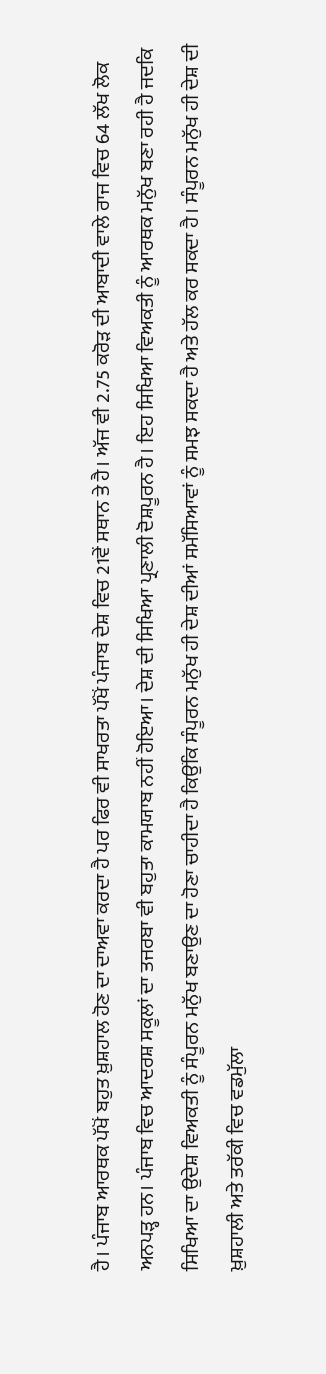ਹੈ। ਪੰਜਾਬ ਆਰਥਕ ਪੱਖੋਂ ਬਹੁਤ ਖ਼ੁਸ਼ਹਾਲ ਹੋਣ ਦਾ ਦਾਅਵਾ ਕਰਦਾ ਹੈ ਪਰ ਫਿਰ ਵੀ ਸਾਖਰਤਾ ਪੱਖੋਂ ਪੰਜਾਬ ਦੇਸ਼ ਵਿਚ 21ਵੇਂ ਸਥਾਨ ਤੇ ਹੈ। ਅੱਜ ਵੀ 2.75 ਕਰੋੜ ਦੀ ਆਬਾਦੀ ਵਾਲੇ ਰਾਜ ਵਿਚ 64 ਲੱਖ ਲੋਕ ਅਨਪੜ੍ਹ ਹਨ। ਪੰਜਾਬ ਵਿਚ ਆਦਰਸ਼ ਸਕੂਲਾਂ ਦਾ ਤਜਰਬਾ ਵੀ ਬਹੁਤਾ ਕਾਮਯਾਬ ਨਹੀਂ ਹੋਇਆ। ਦੇਸ਼ ਦੀ ਸਿਖਿਆ ਪ੍ਰਣਾਲੀ ਦੋਸ਼ਪੂਰਨ ਹੈ। ਇਹ ਸਿਖਿਆ ਵਿਅਕਤੀ ਨੂੰ ਆਰਥਕ ਮਨੁੱਖ ਬਣਾ ਰਹੀ ਹੈ ਜਦਕਿ ਸਿਖਿਆ ਦਾ ਉਦੇਸ਼ ਵਿਅਕਤੀ ਨੂੰ ਸੰਪੂਰਨ ਮਨੁੱਖ ਬਣਾਉਣ ਦਾ ਹੋਣਾ ਚਾਹੀਦਾ ਹੈ ਕਿਉਂਕਿ ਸੰਪੂਰਨ ਮਨੁੱਖ ਹੀ ਦੇਸ਼ ਦੀਆਂ ਸਮੱਸਿਆਵਾਂ ਨੂੰ ਸਮਝ ਸਕਦਾ ਹੈ ਅਤੇ ਹੱਲ ਕਰ ਸਕਦਾ ਹੈ। ਸੰਪੂਰਨ ਮਨੁੱਖ ਹੀ ਦੇਸ਼ ਦੀ ਖ਼ੁਸ਼ਹਾਲੀ ਅਤੇ ਤਰੱਕੀ ਵਿਚ ਵਡਮੁੱਲਾ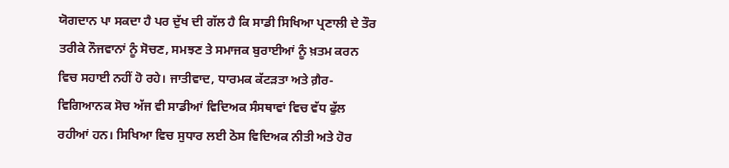ਯੋਗਦਾਨ ਪਾ ਸਕਦਾ ਹੈ ਪਰ ਦੁੱਖ ਦੀ ਗੱਲ ਹੈ ਕਿ ਸਾਡੀ ਸਿਖਿਆ ਪ੍ਰਣਾਲੀ ਦੇ ਤੌਰ ਤਰੀਕੇ ਨੌਜਵਾਨਾਂ ਨੂੰ ਸੋਚਣ, ਸਮਝਣ ਤੇ ਸਮਾਜਕ ਬੁਰਾਈਆਂ ਨੂੰ ਖ਼ਤਮ ਕਰਨ ਵਿਚ ਸਹਾਈ ਨਹੀਂ ਹੋ ਰਹੇ। ਜਾਤੀਵਾਦ, ਧਾਰਮਕ ਕੱਟੜਤਾ ਅਤੇ ਗ਼ੈਰ-ਵਿਗਿਆਨਕ ਸੋਚ ਅੱਜ ਵੀ ਸਾਡੀਆਂ ਵਿਦਿਅਕ ਸੰਸਥਾਵਾਂ ਵਿਚ ਵੱਧ ਫੁੱਲ ਰਹੀਆਂ ਹਨ। ਸਿਖਿਆ ਵਿਚ ਸੁਧਾਰ ਲਈ ਠੋਸ ਵਿਦਿਅਕ ਨੀਤੀ ਅਤੇ ਹੋਰ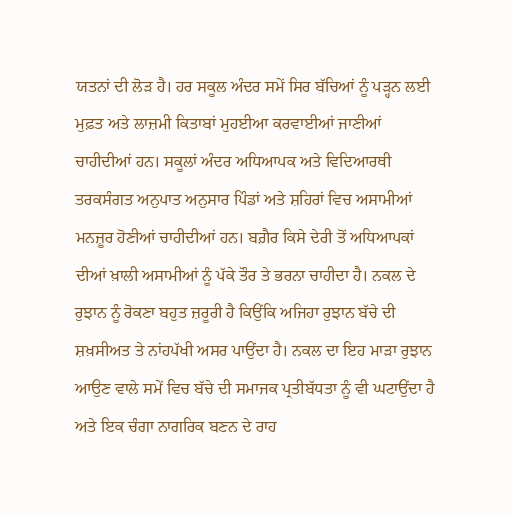ਯਤਨਾਂ ਦੀ ਲੋੜ ਹੈ। ਹਰ ਸਕੂਲ ਅੰਦਰ ਸਮੇਂ ਸਿਰ ਬੱਚਿਆਂ ਨੂੰ ਪੜ੍ਹਨ ਲਈ ਮੁਫ਼ਤ ਅਤੇ ਲਾਜ਼ਮੀ ਕਿਤਾਬਾਂ ਮੁਹਈਆ ਕਰਵਾਈਆਂ ਜਾਣੀਆਂ ਚਾਹੀਦੀਆਂ ਹਨ। ਸਕੂਲਾਂ ਅੰਦਰ ਅਧਿਆਪਕ ਅਤੇ ਵਿਦਿਆਰਥੀ ਤਰਕਸੰਗਤ ਅਨੁਪਾਤ ਅਨੁਸਾਰ ਪਿੰਡਾਂ ਅਤੇ ਸ਼ਹਿਰਾਂ ਵਿਚ ਅਸਾਮੀਆਂ ਮਨਜ਼ੂਰ ਹੋਣੀਆਂ ਚਾਹੀਦੀਆਂ ਹਨ। ਬਗ਼ੈਰ ਕਿਸੇ ਦੇਰੀ ਤੋਂ ਅਧਿਆਪਕਾਂ ਦੀਆਂ ਖ਼ਾਲੀ ਅਸਾਮੀਆਂ ਨੂੰ ਪੱਕੇ ਤੌਰ ਤੇ ਭਰਨਾ ਚਾਹੀਦਾ ਹੈ। ਨਕਲ ਦੇ ਰੁਝਾਨ ਨੂੰ ਰੋਕਣਾ ਬਹੁਤ ਜ਼ਰੂਰੀ ਹੈ ਕਿਉਂਕਿ ਅਜਿਹਾ ਰੁਝਾਨ ਬੱਚੇ ਦੀ ਸ਼ਖ਼ਸੀਅਤ ਤੇ ਨਾਂਹਪੱਖੀ ਅਸਰ ਪਾਉਂਦਾ ਹੈ। ਨਕਲ ਦਾ ਇਹ ਮਾੜਾ ਰੁਝਾਨ ਆਉਣ ਵਾਲੇ ਸਮੇਂ ਵਿਚ ਬੱਚੇ ਦੀ ਸਮਾਜਕ ਪ੍ਰਤੀਬੱਧਤਾ ਨੂੰ ਵੀ ਘਟਾਉਂਦਾ ਹੈ ਅਤੇ ਇਕ ਚੰਗਾ ਨਾਗਰਿਕ ਬਣਨ ਦੇ ਰਾਹ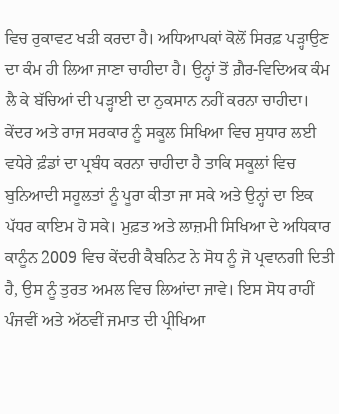ਵਿਚ ਰੁਕਾਵਟ ਖੜੀ ਕਰਦਾ ਹੈ। ਅਧਿਆਪਕਾਂ ਕੋਲੋਂ ਸਿਰਫ਼ ਪੜ੍ਹਾਉਣ ਦਾ ਕੰਮ ਹੀ ਲਿਆ ਜਾਣਾ ਚਾਹੀਦਾ ਹੈ। ਉਨ੍ਹਾਂ ਤੋਂ ਗ਼ੈਰ-ਵਿਦਿਅਕ ਕੰਮ ਲੈ ਕੇ ਬੱਚਿਆਂ ਦੀ ਪੜ੍ਹਾਈ ਦਾ ਨੁਕਸਾਨ ਨਹੀਂ ਕਰਨਾ ਚਾਹੀਦਾ। ਕੇਂਦਰ ਅਤੇ ਰਾਜ ਸਰਕਾਰ ਨੂੰ ਸਕੂਲ ਸਿਖਿਆ ਵਿਚ ਸੁਧਾਰ ਲਈ ਵਧੇਰੇ ਫ਼ੰਡਾਂ ਦਾ ਪ੍ਰਬੰਧ ਕਰਨਾ ਚਾਹੀਦਾ ਹੈ ਤਾਕਿ ਸਕੂਲਾਂ ਵਿਚ ਬੁਨਿਆਦੀ ਸਹੂਲਤਾਂ ਨੂੰ ਪੂਰਾ ਕੀਤਾ ਜਾ ਸਕੇ ਅਤੇ ਉਨ੍ਹਾਂ ਦਾ ਇਕ ਪੱਧਰ ਕਾਇਮ ਹੋ ਸਕੇ। ਮੁਫ਼ਤ ਅਤੇ ਲਾਜ਼ਮੀ ਸਿਖਿਆ ਦੇ ਅਧਿਕਾਰ ਕਾਨੂੰਨ 2009 ਵਿਚ ਕੇਂਦਰੀ ਕੈਬਨਿਟ ਨੇ ਸੋਧ ਨੂੰ ਜੋ ਪ੍ਰਵਾਨਗੀ ਦਿਤੀ ਹੈ, ਉਸ ਨੂੰ ਤੁਰਤ ਅਮਲ ਵਿਚ ਲਿਆਂਦਾ ਜਾਵੇ। ਇਸ ਸੋਧ ਰਾਹੀਂ ਪੰਜਵੀਂ ਅਤੇ ਅੱਠਵੀਂ ਜਮਾਤ ਦੀ ਪ੍ਰੀਖਿਆ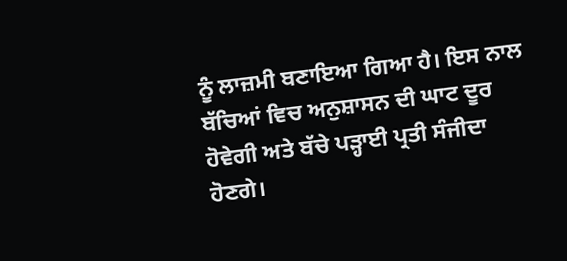ਨੂੰ ਲਾਜ਼ਮੀ ਬਣਾਇਆ ਗਿਆ ਹੈ। ਇਸ ਨਾਲ ਬੱਚਿਆਂ ਵਿਚ ਅਨੁਸ਼ਾਸਨ ਦੀ ਘਾਟ ਦੂਰ ਹੋਵੇਗੀ ਅਤੇ ਬੱਚੇ ਪੜ੍ਹਾਈ ਪ੍ਰਤੀ ਸੰਜੀਦਾ ਹੋਣਗੇ।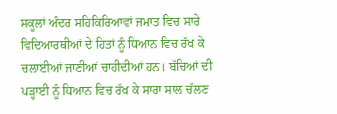ਸਕੂਲਾਂ ਅੰਦਰ ਸਹਿਕਿਰਿਆਵਾਂ ਜਮਾਤ ਵਿਚ ਸਾਰੇ ਵਿਦਿਆਰਥੀਆਂ ਦੇ ਹਿਤਾਂ ਨੂੰ ਧਿਆਨ ਵਿਚ ਰੱਖ ਕੇ ਚਲਾਈਆਂ ਜਾਣੀਆਂ ਚਾਹੀਦੀਆਂ ਹਨ। ਬੱਚਿਆਂ ਦੀ ਪੜ੍ਹਾਈ ਨੂੰ ਧਿਆਨ ਵਿਚ ਰੱਖ ਕੇ ਸਾਰਾ ਸਾਲ ਚੱਲਣ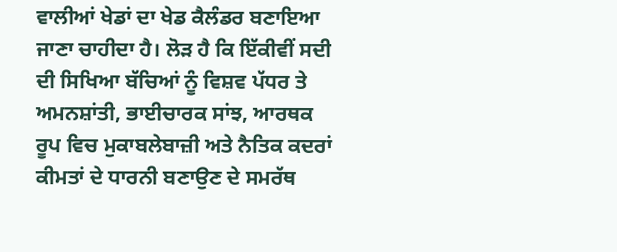ਵਾਲੀਆਂ ਖੇਡਾਂ ਦਾ ਖੇਡ ਕੈਲੰਡਰ ਬਣਾਇਆ ਜਾਣਾ ਚਾਹੀਦਾ ਹੈ। ਲੋੜ ਹੈ ਕਿ ਇੱਕੀਵੀਂ ਸਦੀ ਦੀ ਸਿਖਿਆ ਬੱਚਿਆਂ ਨੂੰ ਵਿਸ਼ਵ ਪੱਧਰ ਤੇ ਅਮਨਸ਼ਾਂਤੀ, ਭਾਈਚਾਰਕ ਸਾਂਝ, ਆਰਥਕ ਰੂਪ ਵਿਚ ਮੁਕਾਬਲੇਬਾਜ਼ੀ ਅਤੇ ਨੈਤਿਕ ਕਦਰਾਂ ਕੀਮਤਾਂ ਦੇ ਧਾਰਨੀ ਬਣਾਉਣ ਦੇ ਸਮਰੱਥ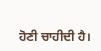ਹੋਣੀ ਚਾਹੀਦੀ ਹੈ।